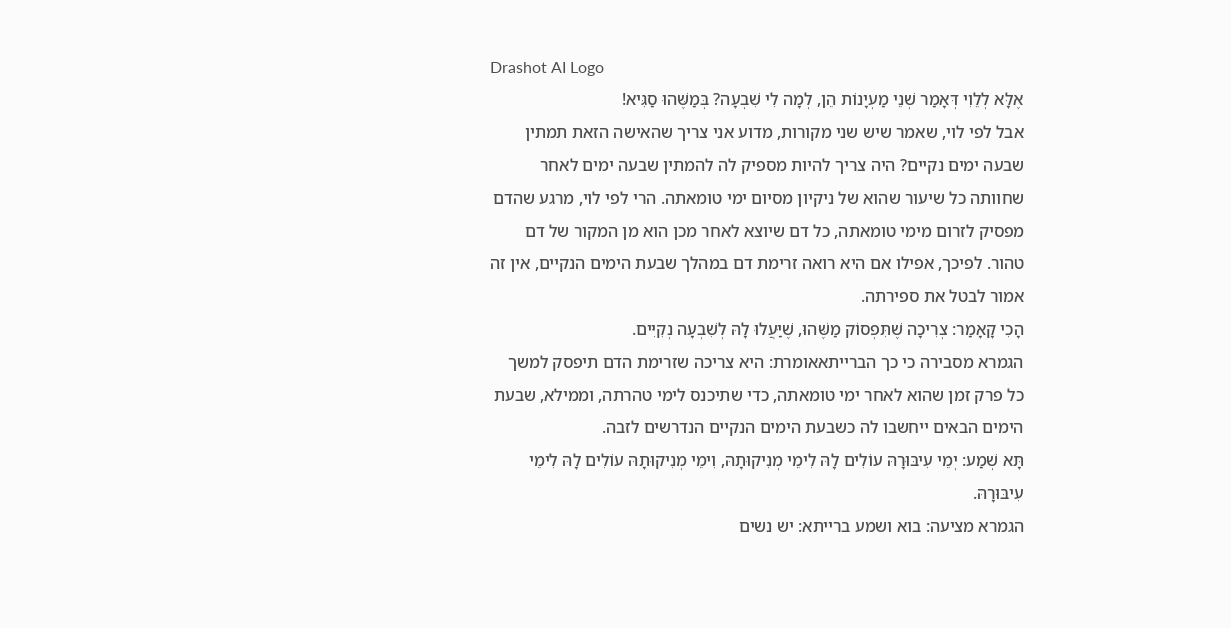Drashot AI Logo
אֶלָּא לְלֵוִי דְּאָמַר שְׁנֵי מַעְיָנוֹת הֵן, לְמָה לִי שִׁבְעָה? בְּמַשֶּׁהוּ סַגִּיא!
אבל לפי לוי, שאמר שיש שני מקורות, מדוע אני צריך שהאישה הזאת תמתין שבעה ימים נקיים? היה צריך להיות מספיק לה להמתין שבעה ימים לאחר שחוותה כל שיעור שהוא של ניקיון מסיום ימי טומאתה. הרי לפי לוי, מרגע שהדם מפסיק לזרום מימי טומאתה, כל דם שיוצא לאחר מכן הוא מן המקור של דם טהור. לפיכך, אפילו אם היא רואה זרימת דם במהלך שבעת הימים הנקיים, אין זה אמור לבטל את ספירתה.
הָכִי קָאָמַר: צְרִיכָה שֶׁתִּפְסוֹק מַשֶּׁהוּ, שֶׁיַּעֲלוּ לָהּ לְשִׁבְעָה נְקִיִּים.
הגמרא מסבירה כי כך הברייתאאומרת: היא צריכה שזרימת הדם תיפסק למשך כל פרק זמן שהוא לאחר ימי טומאתה, כדי שתיכנס לימי טהרתה, וממילא, שבעת הימים הבאים ייחשבו לה כשבעת הימים הנקיים הנדרשים לזבה.
תָּא שְׁמַע: יְמֵי עִיבּוּרָהּ עוֹלִים לָהּ לִימֵי מְנִיקוּתָהּ, וִימֵי מְנִיקוּתָהּ עוֹלִים לָהּ לִימֵי עִיבּוּרָהּ.
הגמרא מציעה: בוא ושמע ברייתא: יש נשים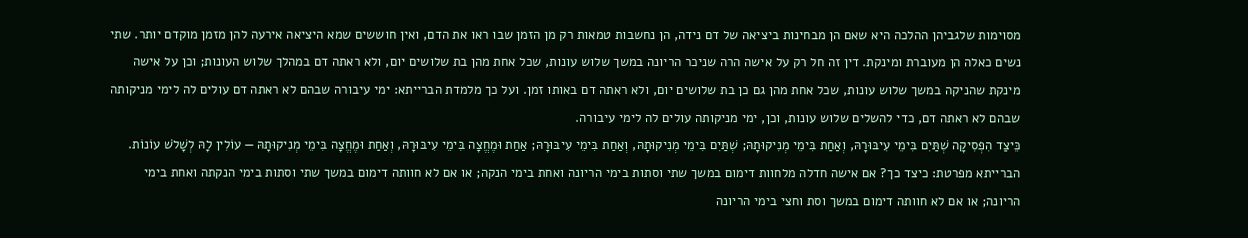מסוימות שלגביהן ההלכה היא שאם הן מבחינות ביציאה של דם נידה, הן נחשבות טמאות רק מן הזמן שבו ראו את הדם, ואין חוששים שמא היציאה אירעה להן מזמן מוקדם יותר. שתי נשים כאלה הן מעוברת ומינקת. דין זה חל רק על אישה הרה שניכר הריונה במשך שלוש עונות, שכל אחת מהן בת שלושים יום, ולא ראתה דם במהלך שלוש העונות; וכן על אישה מינקת שהניקה במשך שלוש עונות, שכל אחת מהן גם כן בת שלושים יום, ולא ראתה דם באותו זמן. ועל כך מלמדת הברייתא: ימי עיבורה שבהם לא ראתה דם עולים לה לימי מניקותה שבהם לא ראתה דם, כדי להשלים שלוש עונות, וכן, ימי מניקותה עולים לה לימי עיבורה.
כֵּיצַד הִפְסִיקָה שְׁתַּיִם בִּימֵי עִיבּוּרָהּ, וְאַחַת בִּימֵי מְנִיקוּתָהּ; שְׁתַּיִם בִּימֵי מְנִיקוּתָהּ, וְאַחַת בִּימֵי עִיבּוּרָהּ; אַחַת וּמֶחֱצָה בִּימֵי עִיבּוּרָהּ, וְאַחַת וּמֶחֱצָה בִּימֵי מְנִיקוּתָהּ — עוֹלִין לָהּ לְשָׁלֹשׁ עוֹנוֹת.
הברייתא מפרטת: כיצד כך? אם אישה חדלה מלחוות דימום במשך שתי וסתות בימי הריונה ואחת בימי הנקה; או אם לא חוותה דימום במשך שתי וסתות בימי הנקתה ואחת בימי הריונה; או אם לא חוותה דימום במשך וסת וחצי בימי הריונה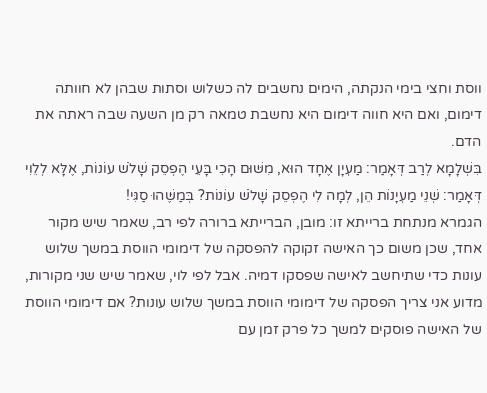ווסת וחצי בימי הנקתה, הימים נחשבים לה כשלוש וסתות שבהן לא חוותה דימום, ואם היא חווה דימום היא נחשבת טמאה רק מן השעה שבה ראתה את הדם.
בִּשְׁלָמָא לְרַב דְּאָמַר: מַעְיָן אֶחָד הוּא, מִשּׁוּם הָכִי בָּעֵי הֶפְסֵק שָׁלֹשׁ עוֹנוֹת, אֶלָּא לְלֵוִי דְּאָמַר: שְׁנֵי מַעְיָנוֹת הֵן, לְמָה לִי הֶפְסֵק שָׁלֹשׁ עוֹנוֹת? בְּמַשֶּׁהוּ סַגִּי!
הגמרא מנתחת ברייתא זו: מובן, הברייתא ברורה לפי רב, שאמר שיש מקור אחד, שכן משום כך האישה זקוקה להפסקה של דימומי הווסת במשך שלוש עונות כדי שתיחשב לאישה שפסקו דמיה. אבל לפי לוי, שאמר שיש שני מקורות, מדוע אני צריך הפסקה של דימומי הווסת במשך שלוש עונות? אם דימומי הווסת של האישה פוסקים למשך כל פרק זמן עם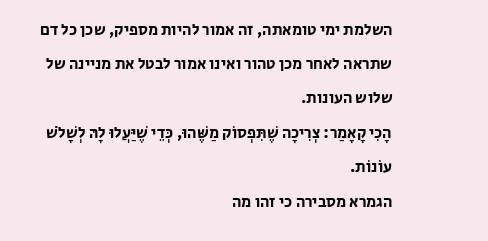השלמת ימי טומאתה, זה אמור להיות מספיק, שכן כל דם שתראה לאחר מכן טהור ואינו אמור לבטל את מניינה של שלוש העונות.
הָכִי קָאָמַר: צְרִיכָה שֶׁתִּפְסוֹק מַשֶּׁהוּ, כְּדֵי שֶׁיַּעֲלוּ לָהּ לְשָׁלֹשׁ עוֹנוֹת.
הגמרא מסבירה כי זהו מה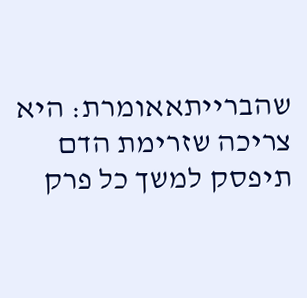שהברייתאאומרת: היא צריכה שזרימת הדם תיפסק למשך כל פרק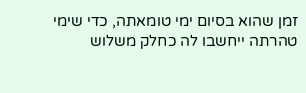זמן שהוא בסיום ימי טומאתה, כדי שימי טהרתה ייחשבו לה כחלק משלוש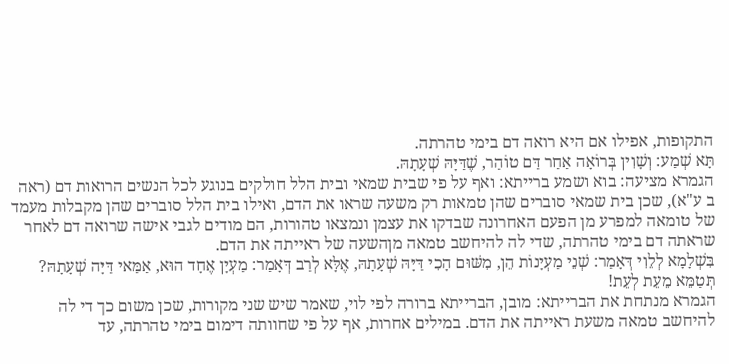התקופות, אפילו אם היא רואה דם בימי טהרתה.
תָּא שְׁמַע: וְשָׁוִין בְּרוֹאָה אַחַר דַּם טוֹהַר, שֶׁדַּיָּהּ שְׁעָתָהּ.
הגמרא מציעה: בוא ושמע ברייתא: ואף על פי שבית שמאי ובית הלל חולקים בנוגע לכל הנשים הרואות דם (ראה ב ע"א), שכן בית שמאי סוברים שהן טמאות רק משעה שראו את הדם, ואילו בית הלל סוברים שהן מקבלות מעמד של טומאה למפרע מן הפעם האחרונה שבדקו את עצמן ונמצאו טהורות, הם מודים לגבי אישה שרואה דם לאחר שראתה דם בימי טהרתה, שדי לה להיחשב טמאה מןהשעה של ראייתה את הדם.
בִּשְׁלָמָא לְלֵוִי דְּאָמַר: שְׁנֵי מַעְיָנוֹת הֵן, מִשּׁוּם הָכִי דַּיָּהּ שְׁעָתָהּ, אֶלָּא לְרַב דְּאָמַר: מַעְיָן אֶחָד הוּא, אַמַּאי דַּיָּה שְׁעָתָהּ? תְּטַמֵּא מֵעֵת לְעֵת!
הגמרא מנתחת את הברייתא: מובן, הברייתא ברורה לפי לוי, שאמר שיש שני מקורות, שכן משום כך די לה להיחשב טמאה משעת ראייתה את הדם. במילים אחרות, אף על פי שחוותה דימום בימי טהרתה, עד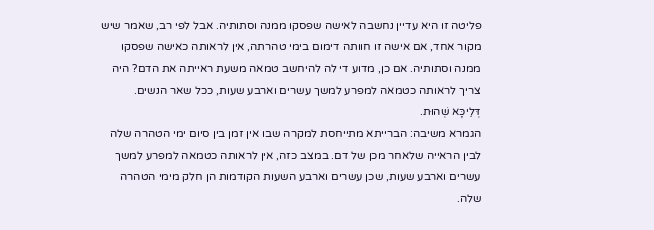פליטה זו היא עדיין נחשבה לאישה שפסקו ממנה וסתותיה. אבל לפי רב, שאמר שיש מקור אחד, אם אישה זו חוותה דימום בימי טהרתה, אין לראותה כאישה שפסקו ממנה וסתותיה. אם כן, מדוע די לה להיחשב טמאה משעת ראייתה את הדם? היה צריך לראותה כטמאה למפרע למשך עשרים וארבע שעות, ככל שאר הנשים.
דְּלֵיכָּא שְׁהוּת.
הגמרא משיבה: הברייתא מתייחסת למקרה שבו אין זמן בין סיום ימי הטהרה שלה לבין הראייה שלאחר מכן של דם. במצב כזה, אין לראותה כטמאה למפרע למשך עשרים וארבע שעות, שכן עשרים וארבע השעות הקודמות הן חלק מימי הטהרה שלה.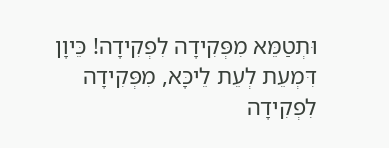וּתְטַמֵּא מִפְּקִידָה לִפְקִידָה! כֵּיוָן דִּמְעֵת לְעֵת לֵיכָּא, מִפְּקִידָה לִפְקִידָה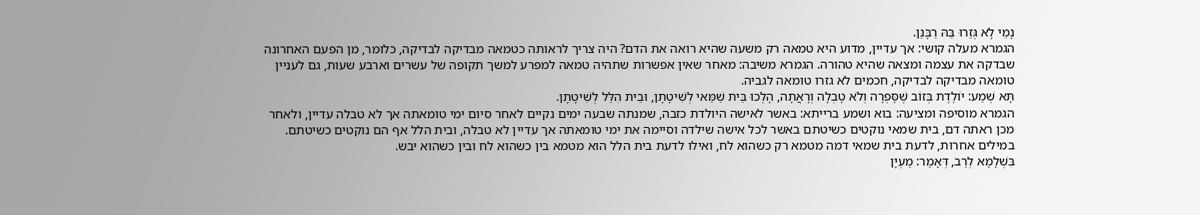נָמֵי לָא גְּזַרוּ בַּהּ רַבָּנַן.
הגמרא מעלה קושי: אך עדיין, מדוע היא טמאה רק משעה שהיא רואה את הדם? היה צריך לראותה כטמאה מבדיקה לבדיקה, כלומר, מן הפעם האחרונה שבדקה את עצמה ומצאה שהיא טהורה. הגמרא משיבה: מאחר שאין אפשרות שתהיה טמאה למפרע למשך תקופה של עשרים וארבע שעות, גם לעניין טומאה מבדיקה לבדיקה, חכמים לא גזרו טומאה לגביה.
תָּא שְׁמַע: יוֹלֶדֶת בְּזוֹב שֶׁסָּפְרָה וְלֹא טָבְלָה וְרָאֲתָה, הָלְכוּ בֵּית שַׁמַּאי לְשִׁיטָתָן, וּבֵית הִלֵּל לְשִׁיטָתָן.
הגמרא מוסיפה ומציעה: בוא ושמע ברייתא: באשר לאישה היולדת כזבה, שמנתה שבעה ימים נקיים לאחר סיום ימי טומאתה אך לא טבלה עדיין, ולאחר מכן ראתה דם, בית שמאי נוקטים כשיטתם באשר לכל אישה שילדה וסיימה את ימי טומאתה אך עדיין לא טבלה, ובית הלל אף הם נוקטים כשיטתם. במילים אחרות, לדעת בית שמאי דמה מטמא רק כשהוא לח, ואילו לדעת בית הלל הוא מטמא בין כשהוא לח ובין כשהוא יבש.
בִּשְׁלָמָא לְרַב, דְּאָמַר: מַעְיָן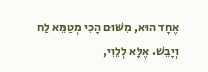אֶחָד הוּא, מִשּׁוּם הָכִי מְטַמֵּא לַח וְיָבֵשׁ. אֶלָּא לְלֵוִי,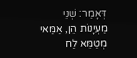דְּאָמַר: שְׁנֵי מַעְיָנוֹת הֵן, אַמַּאי מְטַמֵּא לַח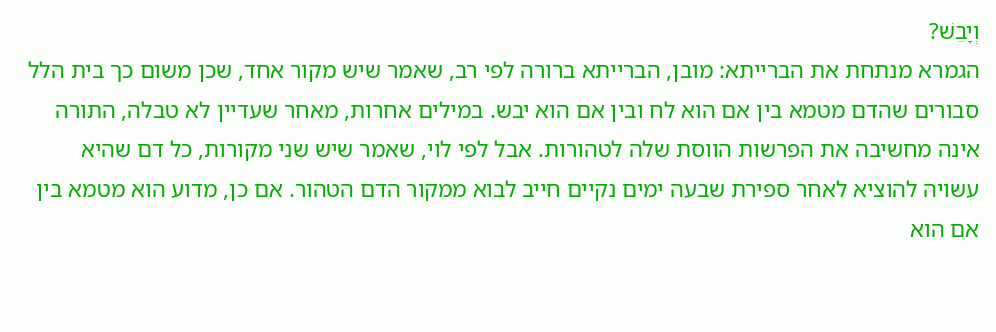וְיָבֵשׁ?
הגמרא מנתחת את הברייתא: מובן, הברייתא ברורה לפי רב, שאמר שיש מקור אחד, שכן משום כך בית הלל סבורים שהדם מטמא בין אם הוא לח ובין אם הוא יבש. במילים אחרות, מאחר שעדיין לא טבלה, התורה אינה מחשיבה את הפרשות הווסת שלה לטהורות. אבל לפי לוי, שאמר שיש שני מקורות, כל דם שהיא עשויה להוציא לאחר ספירת שבעה ימים נקיים חייב לבוא ממקור הדם הטהור. אם כן, מדוע הוא מטמא בין אם הוא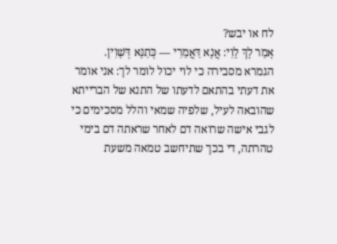לח או יבש?
אָמַר לָךְ לֵוִי: אֲנָא דַּאֲמַרִי — כְּתַנָּא דְּשָׁוִין.
הגמרא מסבירה כי לוי יכול לומר לך: אני אומר את דעתי בהתאם לדעתו של התנא של הברייתא שהובאה לעיל, שלפיה שמאי והלל מסכימים כי לגבי אישה שרואה דם לאחר שראתה דם בימי טהרתה, די בכך שתיחשב טמאה משעת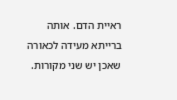ראיית הדם. אותה ברייתא מעידה לכאורה שאכן יש שני מקורות.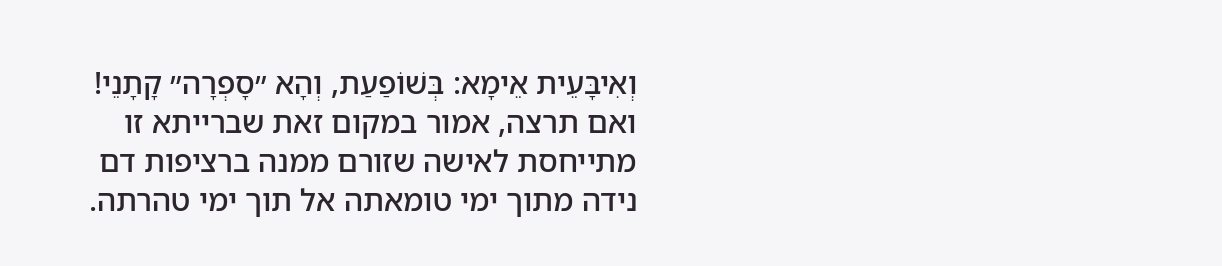וְאִיבָּעֵית אֵימָא: בְּשׁוֹפַעַת, וְהָא ״סָפְרָה״ קָתָנֵי!
ואם תרצה, אמור במקום זאת שברייתא זו מתייחסת לאישה שזורם ממנה ברציפות דם נידה מתוך ימי טומאתה אל תוך ימי טהרתה.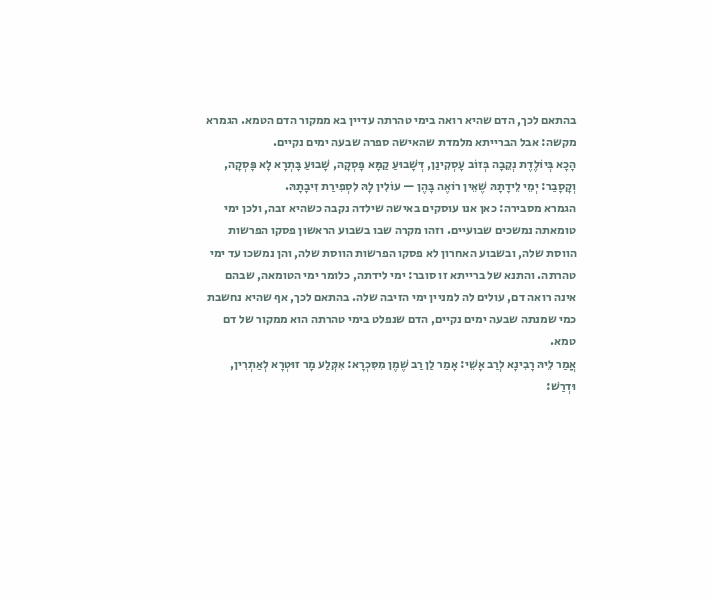בהתאם לכך, הדם שהיא רואה בימי טהרתה עדיין בא ממקור הדם הטמא. הגמרא מקשה: אבל הברייתא מלמדת שהאישה ספרה שבעה ימים נקיים.
הָכָא בְּיוֹלֶדֶת נְקֵבָה בְּזוֹב עָסְקִינַן, דְּשָׁבוּעַ קַמָּא פָּסְקָה, שָׁבוּעַ בָּתְרָא לָא פָּסְקָה, וְקָסָבַר: יְמֵי לֵידָתָהּ שֶׁאֵין רוֹאֶה בָּהֶן — עוֹלִין לָהּ לִסְפִירַת זִיבָתָהּ.
הגמרא מסבירה: כאן אנו עוסקים באישה שילדה נקבה כשהיא זבה, ולכן ימי טומאתה נמשכים שבועיים. וזהו מקרה שבו בשבוע הראשון פסקו הפרשות הווסת שלה, ובשבוע האחרון לא פסקו הפרשות הווסת שלה, והן נמשכו עד ימי טהרתה. והתנא של ברייתא זו סובר: ימי לידתה, כלומר ימי הטומאה, שבהם אינה רואה דם, עולים לה למניין ימי הזיבה שלה. בהתאם לכך, אף שהיא נחשבת כמי שמנתה שבעה ימים נקיים, הדם שנפלט בימי טהרתה הוא ממקור של דם טמא.
אֲמַר לֵיהּ רָבִינָא לְרַב אָשֵׁי: אָמַר לַן רַב שֶׁמֶן מִסִּכְרָא: אִקְּלַע מָר זוּטְרָא לְאַתְרִין, וּדְרַשׁ: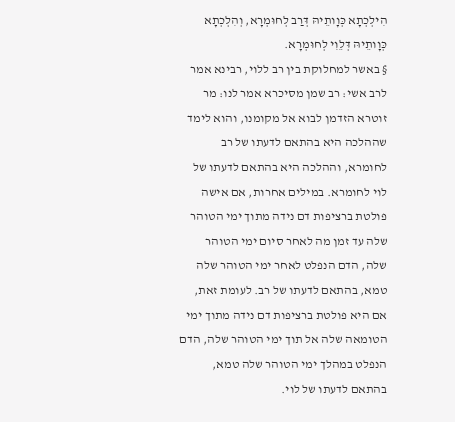הִילְכְתָא כְּוָותֵיהּ דְּרַב לְחוּמְרָא, וְהִלְכְתָא כְּוָותֵיהּ דְּלֵוִי לְחוּמְרָא.
§ באשר למחלוקת בין רב ללוי, רבינא אמר לרב אשי: רב שמן מסיכרא אמר לנו: מר זוטרא הזדמן לבוא אל מקומנו, והוא לימד שההלכה היא בהתאם לדעתו של רב לחומרא, וההלכה היא בהתאם לדעתו של לוי לחומרא. במילים אחרות, אם אישה פולטת ברציפות דם נידה מתוך ימי הטוהר שלה עד זמן מה לאחר סיום ימי הטוהר שלה, הדם הנפלט לאחר ימי הטוהר שלה טמא, בהתאם לדעתו של רב. לעומת זאת, אם היא פולטת ברציפות דם נידה מתוך ימי הטומאה שלה אל תוך ימי הטוהר שלה, הדם הנפלט במהלך ימי הטוהר שלה טמא, בהתאם לדעתו של לוי.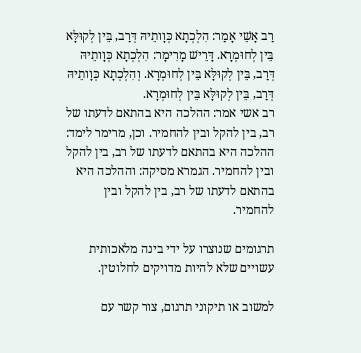רַב אָשֵׁי אָמַר: הִלְכְתָא כְּוָותֵיהּ דְּרַב, בֵּין לְקוּלָּא בֵּין לְחוּמְרָא. דָּרֵישׁ מָרִימָר: הִלְכְתָא כְּוָותֵיהּ דְּרַב, בֵּין לְקוּלָּא בֵּין לְחוּמְרָא. וְהִלְכְתָא כְּוָותֵיהּ דְּרַב, בֵּין לְקוּלָּא בֵּין לְחוּמְרָא.
רב אשי אמר: ההלכה היא בהתאם לדעתו של רב, בין להקל ובין להחמיר. וכן, מרימר לימד: ההלכה היא בהתאם לדעתו של רב, בין להקל ובין להחמיר. הגמרא מסיקה: וההלכה היא בהתאם לדעתו של רב, בין להקל ובין להחמיר.

תרגומים שנוצרו על ידי בינה מלאכותית עשויים שלא להיות מדויקים לחלוטין.

למשוב או תיקוני תרגום, צור קשר עם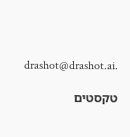drashot@drashot.ai.

טקסטים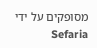מסופקים על ידי Sefaria